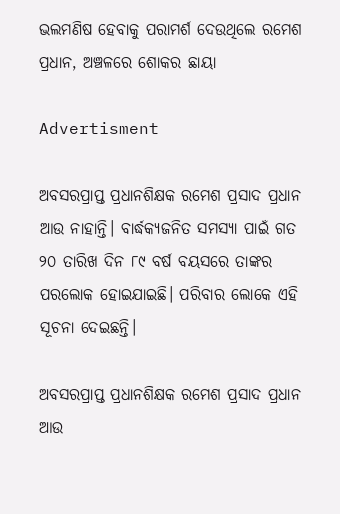ଭଲମଣିଷ ହେବାକୁ ପରାମର୍ଶ ଦେଉଥିଲେ ରମେଶ ପ୍ରଧାନ, ଅଞ୍ଚଳରେ ଶୋକର ଛାୟା

Advertisment

ଅବସରପ୍ରାପ୍ତ ପ୍ରଧାନଶିକ୍ଷକ ରମେଶ ପ୍ରସାଦ ପ୍ରଧାନ ଆଉ ନାହାନ୍ତି। ବାର୍ଦ୍ଧକ୍ୟଜନିତ ସମସ୍ୟା ପାଇଁ ଗତ ୨୦ ତାରିଖ ଦିନ ୮୯ ବର୍ଷ ବୟସରେ ତାଙ୍କର ପରଲୋକ ହୋଇଯାଇଛି। ପରିବାର ଲୋକେ ଏହି ସୂଚନା ଦେଇଛନ୍ତି।

ଅବସରପ୍ରାପ୍ତ ପ୍ରଧାନଶିକ୍ଷକ ରମେଶ ପ୍ରସାଦ ପ୍ରଧାନ ଆଉ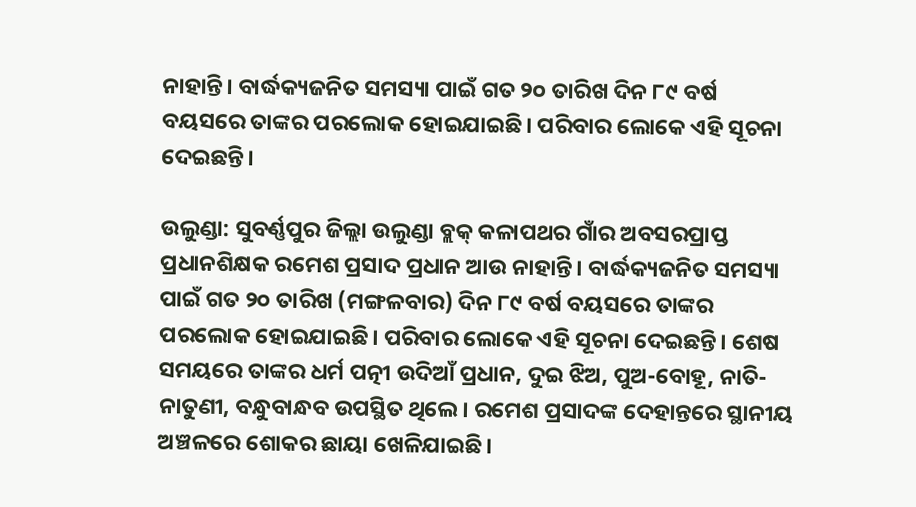ନାହାନ୍ତି। ବାର୍ଦ୍ଧକ୍ୟଜନିତ ସମସ୍ୟା ପାଇଁ ଗତ ୨୦ ତାରିଖ ଦିନ ୮୯ ବର୍ଷ ବୟସରେ ତାଙ୍କର ପରଲୋକ ହୋଇଯାଇଛି। ପରିବାର ଲୋକେ ଏହି ସୂଚନା ଦେଇଛନ୍ତି।

ଉଲୁଣ୍ଡା: ସୁବର୍ଣ୍ଣପୁର ଜିଲ୍ଲା ଉଲୁଣ୍ଡା ବ୍ଲକ୍‌ କଳାପଥର ଗାଁର ଅବସରପ୍ରାପ୍ତ ପ୍ରଧାନଶିକ୍ଷକ ରମେଶ ପ୍ରସାଦ ପ୍ରଧାନ ଆଉ ନାହାନ୍ତି। ବାର୍ଦ୍ଧକ୍ୟଜନିତ ସମସ୍ୟା ପାଇଁ ଗତ ୨୦ ତାରିଖ (ମଙ୍ଗଳବାର) ଦିନ ୮୯ ବର୍ଷ ବୟସରେ ତାଙ୍କର ପରଲୋକ ହୋଇଯାଇଛି। ପରିବାର ଲୋକେ ଏହି ସୂଚନା ଦେଇଛନ୍ତି। ଶେଷ ସମୟରେ ତାଙ୍କର ଧର୍ମ ପତ୍ନୀ ଉଦିଆଁ ପ୍ରଧାନ, ଦୁଇ ଝିଅ, ପୁଅ-ବୋହୂ, ନାତି-ନାତୁଣୀ, ବନ୍ଧୁବାନ୍ଧବ ଉପସ୍ଥିତ ଥିଲେ। ରମେଶ ପ୍ରସାଦଙ୍କ ଦେହାନ୍ତରେ ସ୍ଥାନୀୟ ଅଞ୍ଚଳରେ ଶୋକର ଛାୟା ଖେଳିଯାଇଛି।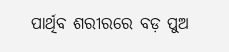ପାର୍ଥିବ ଶରୀରରେ ବଡ଼ ପୁଅ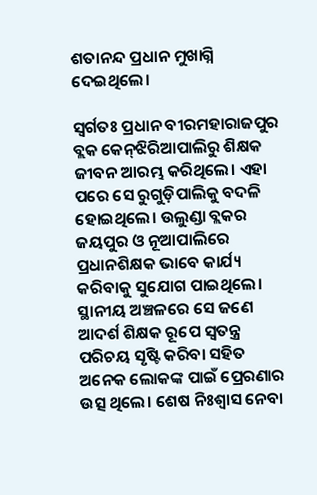ଶତାନନ୍ଦ ପ୍ରଧାନ ମୁଖାଗ୍ନି ଦେଇଥିଲେ।

ସ୍ବର୍ଗତଃ ପ୍ରଧାନ ବୀରମହାରାଜପୁର ବ୍ଲକ କେନ୍‌ଝିରିଆପାଲିରୁ ଶିକ୍ଷକ ଜୀବନ ଆରମ୍ଭ କରିଥିଲେ। ଏହା ପରେ ସେ ରୁଗୁଡ଼ିପାଲିକୁ ବଦଳି ହୋଇଥିଲେ। ଉଲୁଣ୍ଡା ବ୍ଲକର ଜୟପୁର ଓ ନୂଆପାଲିରେ ପ୍ରଧାନଶିକ୍ଷକ ଭାବେ କାର୍ଯ୍ୟ କରିବାକୁ ସୁଯୋଗ ପାଇଥିଲେ। ସ୍ଥାନୀୟ ଅଞ୍ଚଳରେ ସେ ଜଣେ ଆଦର୍ଶ ଶିକ୍ଷକ ରୂପେ ସ୍ୱତନ୍ତ୍ର ପରିଚୟ ସୃଷ୍ଟି କରିବା ସହିତ ଅନେକ ଲୋକଙ୍କ ପାଇଁ ପ୍ରେରଣାର ଉତ୍ସ ଥିଲେ। ଶେଷ ନିଃଶ୍ବାସ ନେବା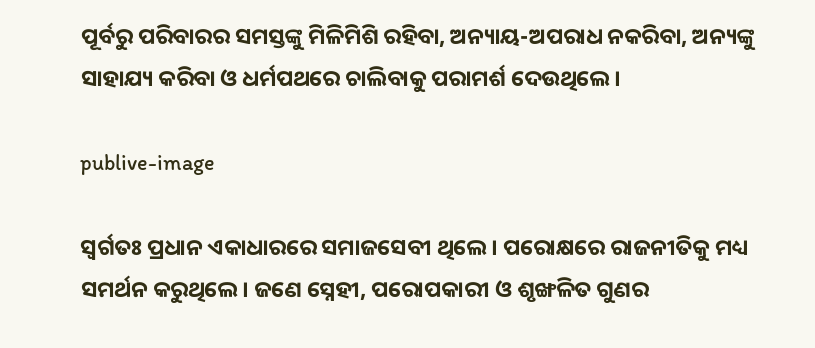ପୂର୍ବରୁ ପରିବାରର ସମସ୍ତଙ୍କୁ ମିଳିମିଶି ରହିବା, ଅନ୍ୟାୟ-ଅପରାଧ ନକରିବା, ଅନ୍ୟଙ୍କୁ ସାହାଯ୍ୟ କରିବା ଓ ଧର୍ମପଥରେ ଚାଲିବାକୁ ପରାମର୍ଶ ଦେଉଥିଲେ।

publive-image

ସ୍ବର୍ଗତଃ ପ୍ରଧାନ ଏକାଧାରରେ ସମାଜସେବୀ ଥିଲେ। ପରୋକ୍ଷରେ ରାଜନୀତିକୁ ମଧ୍ୟ ସମର୍ଥନ କରୁଥିଲେ। ଜଣେ ସ୍ନେହୀ, ପରୋପକାରୀ ଓ ଶୃଙ୍ଖଳିତ ଗୁଣର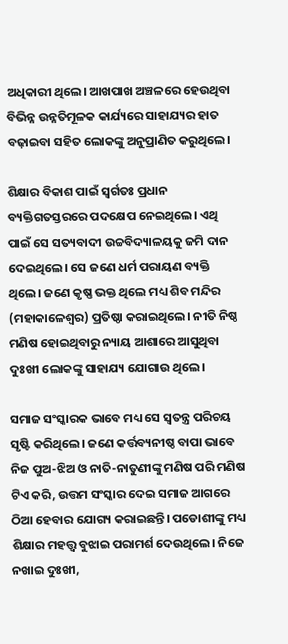ଅଧିକାରୀ ଥିଲେ। ଆଖପାଖ ଅଞ୍ଚଳରେ ହେଉଥିବା ବିଭିନ୍ନ ଉନ୍ନତିମୂଳକ କାର୍ଯ୍ୟରେ ସାହାଯ୍ୟର ହାତ ବଢ଼ାଇବା ସହିତ ଲୋକଙ୍କୁ ଅନୁପ୍ରାଣିତ କରୁଥିଲେ।

ଶିକ୍ଷାର ବିକାଶ ପାଇଁ ସ୍ବର୍ଗତଃ ପ୍ରଧାନ ବ୍ୟକ୍ତିଗତସ୍ତରରେ ପଦକ୍ଷେପ ନେଇଥିଲେ। ଏଥି ପାଇଁ ସେ ସତ୍ୟବାଦୀ ଉଚ୍ଚବିଦ୍ୟାଳୟକୁ ଜମି ଦାନ ଦେଇଥିଲେ। ସେ ଜଣେ ଧର୍ମ ପରାୟଣ ବ୍ୟକ୍ତି ଥିଲେ। ଜଣେ କୃଷ୍ଣ ଭକ୍ତ ଥିଲେ ମଧ୍ୟ ଶିବ ମନ୍ଦିର (ମହାକାଳେଶ୍ବର) ପ୍ରତିଷ୍ଠା କରାଇଥିଲେ। ନୀତି ନିଷ୍ଠ ମଣିଷ ହୋଇଥିବାରୁ ନ୍ୟାୟ ଆଶାରେ ଆସୁଥିବା ଦୁଃଖୀ ଲୋକଙ୍କୁ ସାହାଯ୍ୟ ଯୋଗାଉ ଥିଲେ।

ସମାଜ ସଂସ୍କାରକ ଭାବେ ମଧ୍ୟ ସେ ସ୍ବତନ୍ତ୍ର ପରିଚୟ ସୃଷ୍ଟି କରିଥିଲେ। ଜଣେ କର୍ତ୍ତବ୍ୟନୀଷ୍ଠ ବାପା ଭାବେ ନିଜ ପୁଅ-ଝିଅ ଓ ନାତି-ନାତୁଣୀଙ୍କୁ ମଣିଷ ପରି ମଣିଷ ଟିଏ କରି, ଉତ୍ତମ ସଂସ୍କାର ଦେଇ ସମାଜ ଆଗରେ ଠିଆ ହେବାର ଯୋଗ୍ୟ କରାଇଛନ୍ତି। ପଡୋଶୀଙ୍କୁ ମଧ୍ୟ ଶିକ୍ଷାର ମହତ୍ତ୍ଵ ବୁଝାଇ ପରାମର୍ଶ ଦେଉଥିଲେ। ନିଜେ ନଖାଇ ଦୁଃଖୀ,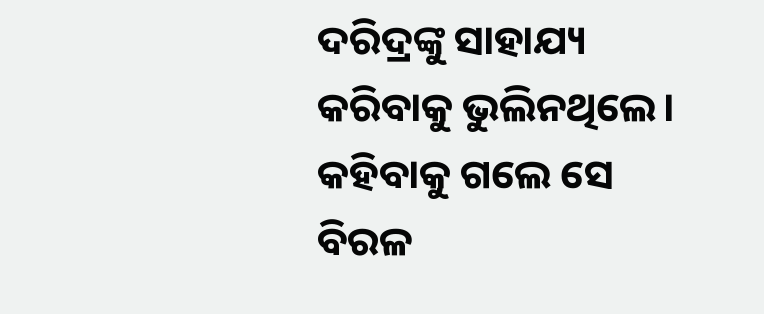ଦରିଦ୍ରଙ୍କୁ ସାହାଯ୍ୟ କରିବାକୁ ଭୁଲିନଥିଲେ। କହିବାକୁ ଗଲେ ସେ ବିରଳ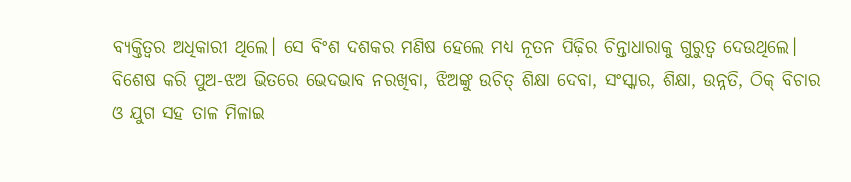ବ୍ୟକ୍ତିତ୍ଵର ଅଧିକାରୀ ଥିଲେ। ସେ ବିଂଶ ଦଶକର ମଣିଷ ହେଲେ ମଧ୍ୟ ନୂତନ ପିଢ଼ିର ଚିନ୍ତାଧାରାକୁ ଗୁରୁତ୍ଵ ଦେଉଥିଲେ। ବିଶେଷ କରି ପୁଅ-ଝଅ ଭିତରେ ଭେଦଭାବ ନରଖିବା, ଝିଅଙ୍କୁ ଉଚିତ୍ ଶିକ୍ଷା ଦେବା, ସଂସ୍କାର, ଶିକ୍ଷା, ଉନ୍ନତି, ଠିକ୍ ବିଚାର ଓ ଯୁଗ ସହ ତାଳ ମିଳାଇ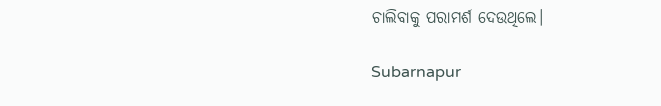ଚାଲିବାକୁ ପରାମର୍ଶ ଦେଉଥିଲେ।

Subarnapur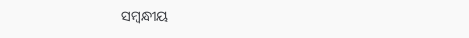ସମ୍ବନ୍ଧୀୟ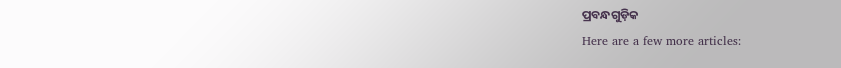ପ୍ରବନ୍ଧଗୁଡ଼ିକ
Here are a few more articles: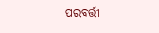ପରବର୍ତ୍ତୀ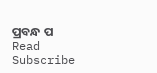ପ୍ରବନ୍ଧ ପ Read
Subscribe